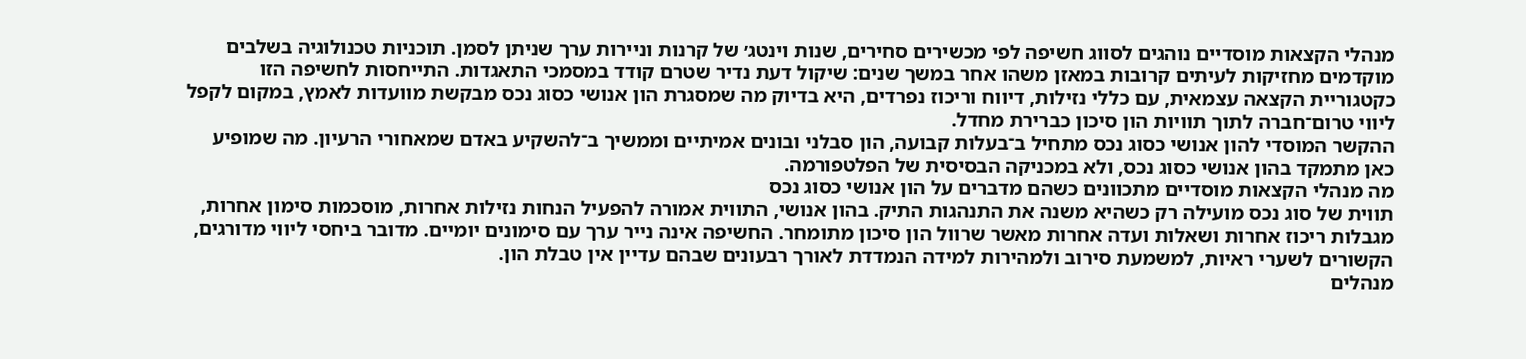מנהלי הקצאות מוסדיים נוהגים לסווג חשיפה לפי מכשירים סחירים, שנות וינטג׳ של קרנות וניירות ערך שניתן לסמן. תוכניות טכנולוגיה בשלבים מוקדמים מחזיקות לעיתים קרובות במאזן משהו אחר במשך שנים: שיקול דעת נדיר שטרם קודד במסמכי התאגדות. התייחסות לחשיפה הזו כקטגוריית הקצאה עצמאית, עם כללי נזילות, דיווח וריכוז נפרדים, היא בדיוק מה שמסגרת הון אנושי כסוג נכס מבקשת מוועדות לאמץ, במקום לקפל ליווי טרום־חברה לתוך תוויות הון סיכון כברירת מחדל.
ההקשר המוסדי להון אנושי כסוג נכס מתחיל ב־בעלות קבועה, הון סבלני ובונים אמיתיים וממשיך ב־להשקיע באדם שמאחורי הרעיון. מה שמופיע כאן מתמקד בהון אנושי כסוג נכס, ולא במכניקה הבסיסית של הפלטפורמה.
מה מנהלי הקצאות מוסדיים מתכוונים כשהם מדברים על הון אנושי כסוג נכס
תווית של סוג נכס מועילה רק כשהיא משנה את התנהגות התיק. בהון אנושי, התווית אמורה להפעיל הנחות נזילות אחרות, מוסכמות סימון אחרות, מגבלות ריכוז אחרות ושאלות ועדה אחרות מאשר שרוול הון סיכון מתומחר. החשיפה אינה נייר ערך עם סימונים יומיים. מדובר ביחסי ליווי מדורגים, הקשורים לשערי ראיות, למשמעת סירוב ולמהירות למידה הנמדדת לאורך רבעונים שבהם עדיין אין טבלת הון.
מנהלים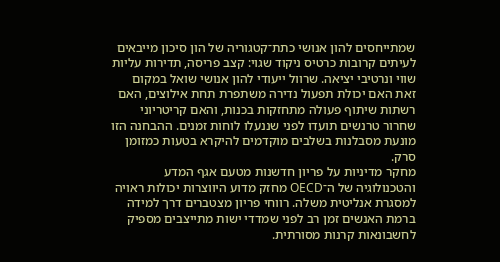שמתייחסים להון אנושי כתת־קטגוריה של הון סיכון מייבאים לעיתים קרובות כרטיס ניקוד שגוי: קצב פריסה, תדירות עליות שווי ונרטיבי יציאה. שרוול ייעודי להון אנושי שואל במקום זאת האם יכולת תפעול נדירה משתפרת תחת אילוצים, האם רשתות שיתוף פעולה מתחזקות בכנות, והאם קריטריוני שחרור טרנשים תועדו לפני שננעלו לוחות זמנים. ההבחנה הזו מונעת מסבלנות בשלבים מוקדמים להיקרא בטעות כמזומן סרק.
מחקר מדיניות על פריון חדשנות מטעם אגף המדע והטכנולוגיה של ה־OECD מחזק מדוע היווצרות יכולות ראויה למסגרת אנליטית משלה. רווחי פריון מצטברים דרך למידה ברמת האנשים זמן רב לפני שמדדי ישות מתייצבים מספיק לחשבונאות קרנות מסורתית.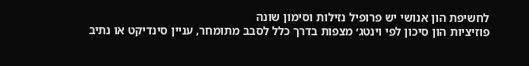לחשיפת הון אנושי יש פרופיל נזילות וסימון שונה
פוזיציות הון סיכון לפי וינטג׳ מצפות בדרך כלל לסבב מתומחר, עניין סינדיקט או נתיב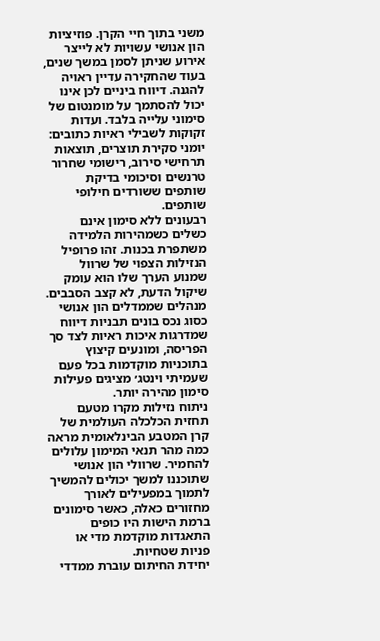משני בתוך חיי הקרן. פוזיציות הון אנושי עשויות לא לייצר אירוע שניתן לסמן במשך שנים, בעוד שהחקירה עדיין ראויה להגנה. דיווח ביניים לכן אינו יכול להסתמך על מומנטום של סימוני עלייה בלבד. ועדות זקוקות לשבילי ראיות כתובים: יומני סקירת תוצרים, תוצאות תרחישי סירוב, רישומי שחרור טרנשים וסיכומי בדיקת שותפים ששורדים חילופי שותפים.
רבעונים ללא סימון אינם כשלים כשמהירות הלמידה משתפרת בכנות. זהו פרופיל הנזילות הצפוי של שרוול שמנוע הערך שלו הוא עומק שיקול הדעת, לא קצב הסבבים. מנהלים שממדלים הון אנושי כסוג נכס בונים תבניות דיווח שמדרגות איכות ראיות לצד סך הפריסה, ומונעים קיצוץ בתוכניות מוקדמות בכל פעם שעמיתי וינטג׳ מציגים פעילות סימון מהירה יותר.
ניתוח נזילות מקרו מטעם תחזית הכלכלה העולמית של קרן המטבע הבינלאומית מראה כמה מהר תנאי המימון עלולים להחמיר. שרוולי הון אנושי שתוכננו למשך יכולים להמשיך לתמוך במפעילים לאורך מחזורים כאלה, כאשר סימונים ברמת הישות היו כופים התאגדות מוקדמת מדי או פניות שטחיות.
יחידת החיתום עוברת ממדדי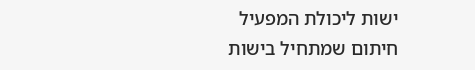ישות ליכולת המפעיל
חיתום שמתחיל בישות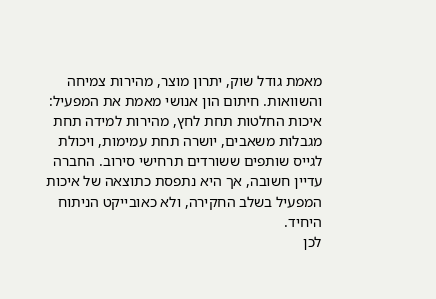מאמת גודל שוק, יתרון מוצר, מהירות צמיחה והשוואות. חיתום הון אנושי מאמת את המפעיל: איכות החלטות תחת לחץ, מהירות למידה תחת מגבלות משאבים, יושרה תחת עמימות, ויכולת לגייס שותפים ששורדים תרחישי סירוב. החברה עדיין חשובה, אך היא נתפסת כתוצאה של איכות המפעיל בשלב החקירה, ולא כאובייקט הניתוח היחיד.
לכן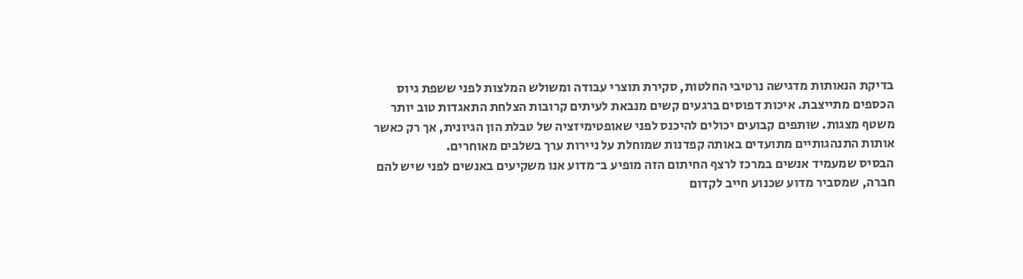בדיקת הנאותות מדגישה נרטיבי החלטות, סקירת תוצרי עבודה ומשולש המלצות לפני ששפת גיוס הכספים מתייצבת. איכות דפוסים ברגעים קשים מנבאת לעיתים קרובות הצלחת התאגדות טוב יותר משטף מצגות. שותפים קבועים יכולים להיכנס לפני שאופטימיזציה של טבלת הון הגיונית, אך רק כאשר אותות התנהגותיים מתועדים באותה קפדנות שמוחלת על ניירות ערך בשלבים מאוחרים.
הבסיס שמעמיד אנשים במרכז לרצף החיתום הזה מופיע ב־מדוע אנו משקיעים באנשים לפני שיש להם חברה, שמסביר מדוע שכנוע חייב לקדום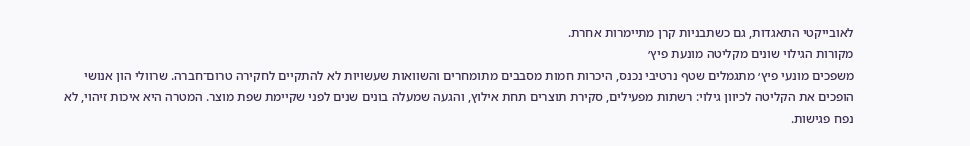לאובייקטי התאגדות, גם כשתבניות קרן מתיימרות אחרת.
מקורות הגילוי שונים מקליטה מונעת פיץ׳
משפכים מונעי פיץ׳ מתגמלים שטף נרטיבי נכנס, היכרות חמות מסבבים מתומחרים והשוואות שעשויות לא להתקיים לחקירה טרום־חברה. שרוולי הון אנושי הופכים את הקליטה לכיוון גילוי: רשתות מפעילים, סקירת תוצרים תחת אילוץ, והגעה שמעלה בונים שנים לפני שקיימת שפת מוצר. המטרה היא איכות זיהוי, לא נפח פגישות.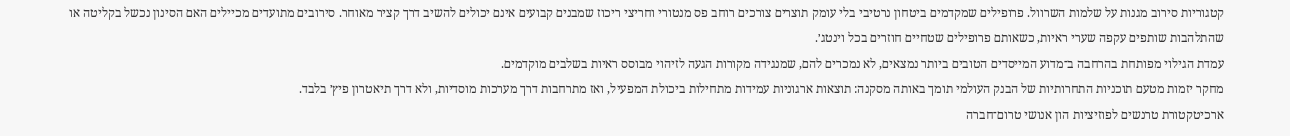קטגוריות סירוב מגנות על שלמות השרוול. פרופילים שמקדמים ביטחון נרטיבי בלי עומק תוצרים צורכים רוחב פס מנטורי וחריצי ריכוז שמבנים קבועים אינם יכולים להשיב דרך קציר מאוחר. סירובים מתועדים מכיילים האם הסינון נכשל בקליטה או שהתלהבות שותפים עקפה שערי ראיות, כשאותם פרופילים שטחיים חוזרים בכל וינטג׳.
עמדת הגילוי מפותחת בהרחבה ב־מדוע המייסדים הטובים ביותר נמצאים, לא נמכרים להם, שמנגידה מקורות הגעה לזיהוי מבוסס ראיות בשלבים מוקדמים.
מחקר יזמות מטעם תוכניות התחרותיות של הבנק העולמי תומך באותה מסקנה: תוצאות ארגוניות עמידות מתחילות ביכולת המפעיל, ואז מתרחבות דרך מערכות מוסדיות, ולא דרך תיאטרון פיץ׳ בלבד.
ארכיטקטורת טרנשים לפוזיציות הון אנושי טרום־חברה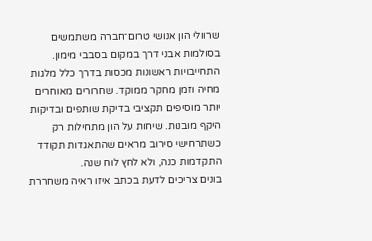שרוולי הון אנושי טרום־חברה משתמשים בסולמות אבני דרך במקום בסבבי מימון. התחייבויות ראשונות מכסות בדרך כלל מלגות מחיה וזמן מחקר ממוקד. שחרורים מאוחרים יותר מוסיפים תקציבי בדיקת שותפים ובדיקות היקף מובנות. שיחות על הון מתחילות רק כשתרחישי סירוב מראים שהתאגדות תקודד התקדמות כנה, ולא לחץ לוח שנה.
בונים צריכים לדעת בכתב איזו ראיה משחררת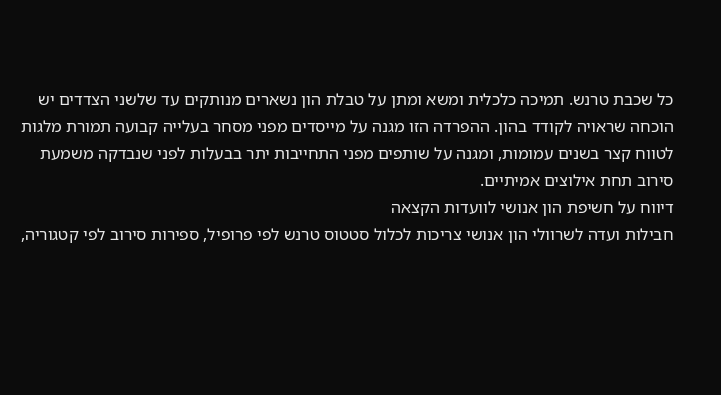כל שכבת טרנש. תמיכה כלכלית ומשא ומתן על טבלת הון נשארים מנותקים עד שלשני הצדדים יש הוכחה שראויה לקודד בהון. ההפרדה הזו מגנה על מייסדים מפני מסחר בעלייה קבועה תמורת מלגות לטווח קצר בשנים עמומות, ומגנה על שותפים מפני התחייבות יתר בבעלות לפני שנבדקה משמעת סירוב תחת אילוצים אמיתיים.
דיווח על חשיפת הון אנושי לוועדות הקצאה
חבילות ועדה לשרוולי הון אנושי צריכות לכלול סטטוס טרנש לפי פרופיל, ספירות סירוב לפי קטגוריה,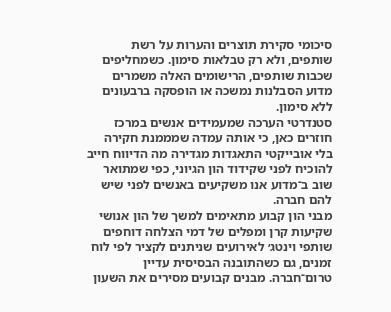סיכומי סקירת תוצרים והערות על רשת שותפים, ולא רק טבלאות סימון. כשמחליפים שכבות שותפים, הרישומים האלה משמרים מדוע הסבלנות נמשכה או הופסקה ברבעונים ללא סימון.
סטנדרטי הערכה שמעמידים אנשים במרכז חוזרים כאן, כי אותה עמדה שמממנת חקירה בלי אובייקטי התאגדות מגדירה מה הדיווח חייב להוכיח לפני שקידוד הון הגיוני, כפי שמתואר שוב ב־מדוע אנו משקיעים באנשים לפני שיש להם חברה.
מבני הון קבוע מתאימים למשך של הון אנושי
שקיעות קרן ומפלים של דמי הצלחה דוחפים שותפי וינטג׳ לאירועים שניתנים לקציר לפי לוח זמנים, גם כשהתובנה הבסיסית עדיין טרום־חברה. מבנים קבועים מסירים את השעון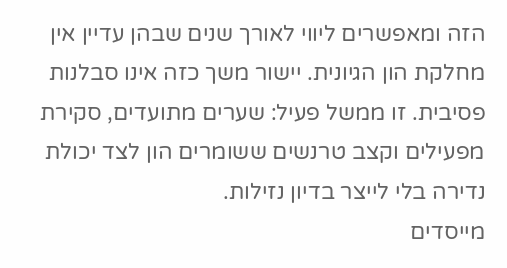הזה ומאפשרים ליווי לאורך שנים שבהן עדיין אין מחלקת הון הגיונית. יישור משך כזה אינו סבלנות פסיבית. זו ממשל פעיל: שערים מתועדים, סקירת מפעילים וקצב טרנשים ששומרים הון לצד יכולת נדירה בלי לייצר בדיון נזילות.
מייסדים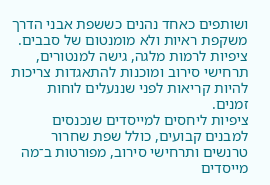ושותפים כאחד נהנים כששפת אבני הדרך משקפת ראיות ולא מומנטום של סבבים. ציפיות לרמות מלגה, גישה למנטורים, תרחישי סירוב ומוכנות להתאגדות צריכות להיות קריאות לפני שננעלים לוחות זמנים.
ציפיות ליחסים למייסדים שנכנסים למבנים קבועים, כולל שפת שחרור טרנשים ותרחישי סירוב, מפורטות ב־מה מייסדים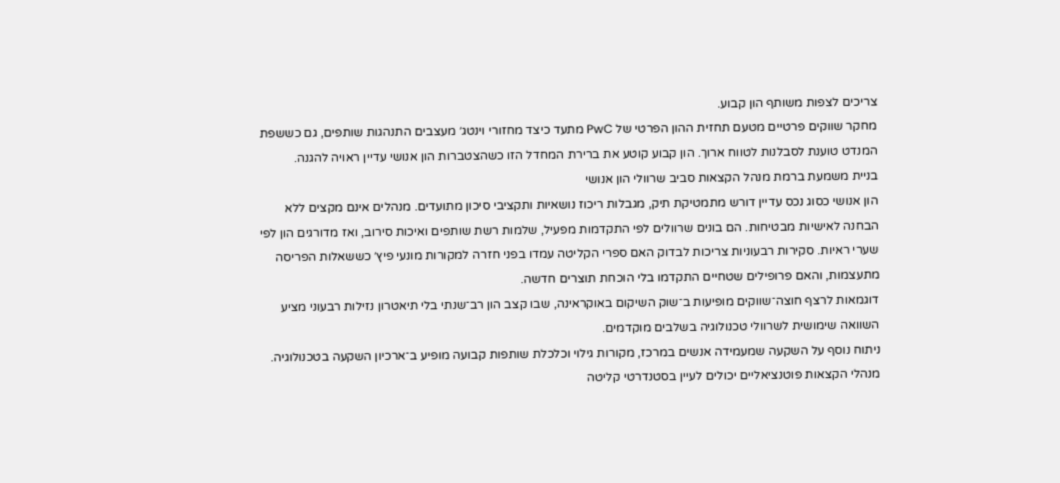צריכים לצפות משותף הון קבוע.
מחקר שווקים פרטיים מטעם תחזית ההון הפרטי של PwC מתעד כיצד מחזורי וינטג׳ מעצבים התנהגות שותפים, גם כששפת המנדט טוענת לסבלנות לטווח ארוך. הון קבוע קוטע את ברירת המחדל הזו כשהצטברות הון אנושי עדיין ראויה להגנה.
בניית משמעת ברמת מנהל הקצאות סביב שרוולי הון אנושי
הון אנושי כסוג נכס עדיין דורש מתמטיקת תיק, מגבלות ריכוז נושאיות ותקציבי סיכון מתועדים. מנהלים אינם מקצים ללא הבחנה לאישיות מבטיחות. הם בונים שרוולים לפי התקדמות מפעיל, שלמות רשת שותפים ואיכות סירוב, ואז מדורגים הון לפי שערי ראיות. סקירות רבעוניות צריכות לבדוק האם ספרי הקליטה עמדו בפני חזרה למקורות מונעי פיץ׳ כששאלות הפריסה מתעצמות, והאם פרופילים שטחיים התקדמו בלי הוכחת תוצרים חדשה.
דוגמאות לרצף חוצה־שווקים מופיעות ב־שוק השיקום באוקראינה, שבו קצב הון רב־שנתי בלי תיאטרון נזילות רבעוני מציע השוואה שימושית לשרוולי טכנולוגיה בשלבים מוקדמים.
ניתוח נוסף על השקעה שמעמידה אנשים במרכז, מקורות גילוי וכלכלת שותפות קבועה מופיע ב־ארכיון השקעה בטכנולוגיה. מנהלי הקצאות פוטנציאליים יכולים לעיין בסטנדרטי קליטה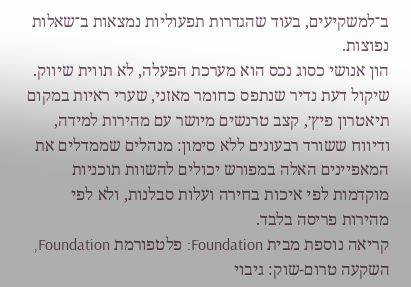ב־למשקיעים, בעוד שהגדרות תפעוליות נמצאות ב־שאלות נפוצות.
הון אנושי כסוג נכס הוא מערכת הפעלה, לא תווית שיווק. שיקול דעת נדיר שנתפס כחומר מאזני, שערי ראיות במקום תיאטרון פיץ׳, קצב טרנשים מיושר עם מהירות למידה, ודיווח ששורד רבעונים ללא סימון: מנהלים שממדלים את המאפיינים האלה במפורש יכולים להשוות תוכניות מוקדמות לפי איכות בחירה ועלות סבלנות, ולא לפי מהירות פריסה בלבד.
קריאה נוספת מבית Foundation: פלטפורמת Foundation, השקעה טרום-שוק: גיבוי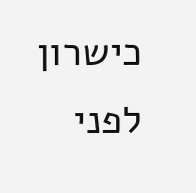כישרון לפני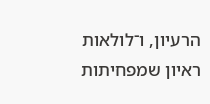הרעיון, ו־לולאות ראיון שמפחיתות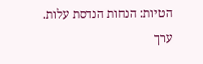הטיות: הנחות הנדסת עלות.
ערך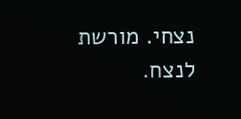נצחי. מורשת לנצח.